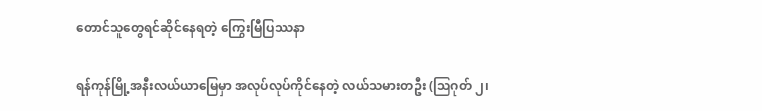တောင်သူတွေရင်ဆိုင်နေရတဲ့ ကြွေးမြီပြဿနာ

ရန်ကုန်မြို့အနီးလယ်ယာမြေမှာ အလုပ်လုပ်ကိုင်နေတဲ့ လယ်သမားတဦး (ဩဂုတ် ၂၊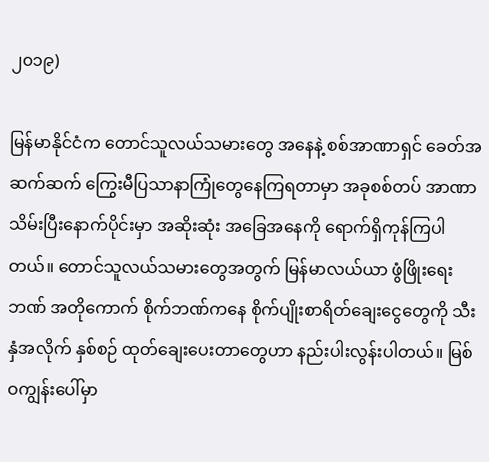၂၀၁၉)

မြန်မာနိုင်ငံက တောင်သူလယ်သမားတွေ အနေနဲ့ စစ်အာဏာရှင် ခေတ်အဆက်ဆက် ကြွေးမီပြသာနာကြုံတွေနေကြရတာမှာ အခုစစ်တပ် အာဏာသိမ်းပြီးနောက်ပိုင်းမှာ အဆိုးဆုံး အခြေအနေကို ရောက်ရှိကုန်ကြပါတယ်။ တောင်သူလယ်သမားတွေအတွက် မြန်မာလယ်ယာ ဖွံဖြိုးရေးဘဏ် အတိုကောက် စိုက်ဘဏ်ကနေ စိုက်ပျိုးစာရိတ်ချေးငွေတွေကို သီးနှံအလိုက် နှစ်စဉ် ထုတ်ချေးပေးတာတွေဟာ နည်းပါးလွန်းပါတယ်။ မြစ်ဝကျွန်းပေါ်မှာ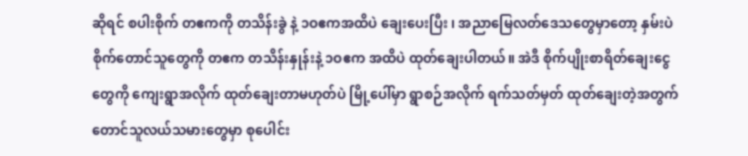ဆိုရင် စပါးစိုက် တဧကကို တသိန်းခွဲ နဲ့ ၁ဝဧကအထိပဲ ချေးပေးပြီး ၊ အညာမြေလတ်ဒေသတွေမှာတော့ နှမ်းပဲစိုက်တောင်သူတွေကို တဧက တသိန်းနှုန်းနဲ့ ၁ဝဧက အထိပဲ ထုတ်ချေးပါတယ်။ အဲဒီ စိုက်ပျိုးစာရိတ်ချေးငွေတွေကို ကျေးရွာအလိုက် ထုတ်ချေးတာမဟုတ်ပဲ မြို့ပေါ်မှာ ရွာစဉ်အလိုက် ရက်သတ်မှတ် ထုတ်ချေးတဲ့အတွက် တောင်သူလယ်သမားတွေမှာ စုပေါင်း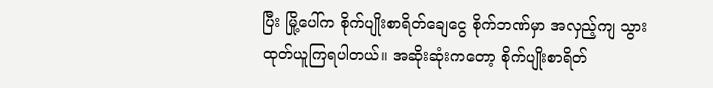ပြီး မြို့ပေါ်က စိုက်ပျိုးစာရိတ်ချေငွေ စိုက်ဘဏ်မှာ အလှည့်ကျ သွားထုတ်ယူကြရပါတယ်။ အဆိုးဆုံးကတော့ စိုက်ပျိုးစာရိတ်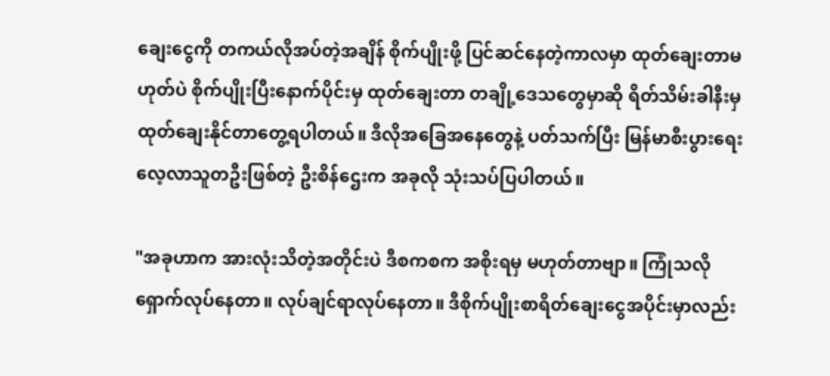ချေးငွေကို တကယ်လိုအပ်တဲ့အချိန် စိုက်ပျိုးဖို့ ပြင်ဆင်နေတဲ့ကာလမှာ ထုတ်ချေးတာမဟုတ်ပဲ စိုက်ပျိုးပြီးနောက်ပိုင်းမှ ထုတ်ချေးတာ တချို့ဒေသတွေမှာဆို ရိတ်သိမ်းခါနီးမှ ထုတ်ချေးနိုင်တာတွေ့ရပါတယ်။ ဒီလိုအခြေအနေတွေနဲ့ ပတ်သက်ပြီး မြန်မာစီးပွားရေး လေ့လာသူတဦးဖြစ်တဲ့ ဦးစိန်ဌေးက အခုလို သုံးသပ်ပြပါတယ်။

"အခုဟာက အားလုံးသိတဲ့အတိုင်းပဲ ဒီစကစက အစိုးရမှ မဟုတ်တာဗျာ။ ကြုံသလို ရှောက်လုပ်နေတာ။ လုပ်ချင်ရာလုပ်နေတာ။ ဒီစိုက်ပျိုးစာရိတ်ချေးငွေအပိုင်းမှာလည်း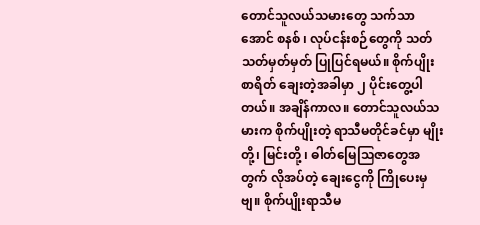တောင်သူလယ်သမားတွေ သက်သာအောင် စနစ် ၊ လုပ်ငန်းစဉ်တွေကို သတ်သတ်မှတ်မှတ် ပြုပြင်ရမယ်။ စိုက်ပျိုးစာရိတ် ချေးတဲ့အခါမှာ ၂ ပိုင်းတွေ့ပါတယ်။ အချိန်ကာလ။ တောင်သူလယ်သမားက စိုက်ပျိုးတဲ့ ရာသီမတိုင်ခင်မှာ မျိုးတို့၊ မြင်းတို့ ၊ ဓါတ်မြေသြဇာတွေအတွက် လိုအပ်တဲ့ ချေးငွေကို ကြိုပေးမှဗျ။ စိုက်ပျိုးရာသီမ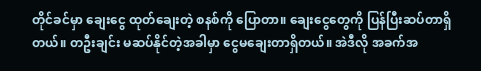တိုင်ခင်မှာ ချေးငွေ ထုတ်ချေးတဲ့ စနစ်ကို ပြောတာ။ ချေးငွေတွေကို ပြန်ပြီးဆပ်တာရှိတယ်။ တဦးချင်း မဆပ်နိုင်တဲ့အခါမှာ ငွေမချေးတာရှိတယ်။ အဲဒီလို အခက်အ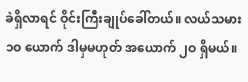ခဲရှိလာရင် ဝိုင်းကြီးချုပ်ခေါ်တယ်။ လယ်သမား ၁ဝ ယောက် ဒါမှမဟုတ် အယောက် ၂ဝ ရှိမယ်။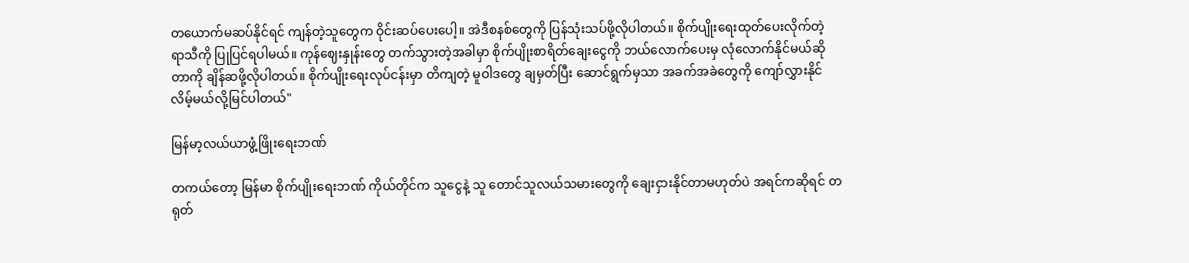တယောက်မဆပ်နိုင်ရင် ကျန်တဲ့သူတွေက ဝိုင်းဆပ်ပေးပေါ့။ အဲဒီစနစ်တွေကို ပြန်သုံးသပ်ဖို့လိုပါတယ်။ စိုက်ပျိုးရေးထုတ်ပေးလိုက်တဲ့ ရာသီကို ပြုပြင်ရပါမယ်။ ကုန်ဈေးနှုန်းတွေ တက်သွားတဲ့အခါမှာ စိုက်ပျိုးစာရိတ်ချေးငွေကို ဘယ်လောက်ပေးမှ လုံလောက်နိုင်မယ်ဆိုတာကို ချိန်ဆဖို့လိုပါတယ်။ စိုက်ပျိုးရေးလုပ်ငန်းမှာ တိကျတဲ့ မူဝါဒတွေ ချမှတ်ပြီး ဆောင်ရွက်မှသာ အခက်အခဲတွေကို ကျော်လွှားနိုင်လိမ့်မယ်လို့မြင်ပါတယ်"

မြန်မာ့လယ်ယာဖွံ့ဖြိုးရေးဘဏ်

တကယ်တော့ မြန်မာ စိုက်ပျိုးရေးဘဏ် ကိုယ်တိုင်က သူငွေနဲ့ သူ တောင်သူလယ်သမားတွေကို ချေးငှားနိုင်တာမဟုတ်ပဲ အရင်ကဆိုရင် တရုတ်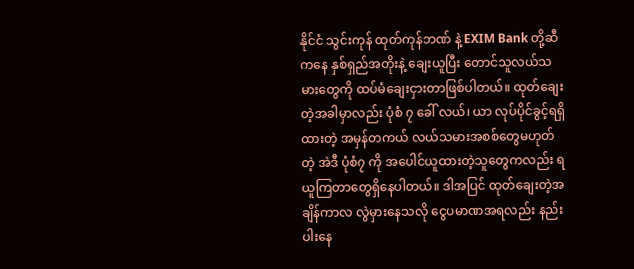နိုင်ငံ သွင်းကုန် ထုတ်ကုန်ဘဏ် နဲ့ EXIM Bank တို့ဆီကနေ နှစ်ရှည်အတိုးနဲ့ ချေးယူပြီး တောင်သူလယ်သမားတွေကို ထပ်မံချေးငှားတာဖြစ်ပါတယ်။ ထုတ်ချေးတဲ့အခါမှာလည်း ပုံစံ ၇ ခေါ် လယ်၊ ယာ လုပ်ပိုင်ခွင့်ရရှိထားတဲ့ အမှန်တကယ် လယ်သမားအစစ်တွေမဟုတ်တဲ့ အဲဒီ ပုံစံ၇ ကို အပေါင်ယူထားတဲ့သူတွေကလည်း ရယူကြတာတွေရှိနေပါတယ်။ ဒါအပြင် ထုတ်ချေးတဲ့အချိန်ကာလ လွဲမှားနေသလို ငွေပမာဏအရလည်း နည်းပါးနေ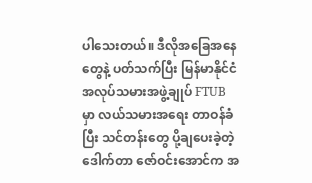ပါသေးတယ်။ ဒီလိုအခြေအနေတွေနဲ့ ပတ်သက်ပြီး မြန်မာနိုင်ငံ အလုပ်သမားအဖွဲ့ချုပ် FTUB မှာ လယ်သမားအရေး တာဝန်ခံပြီး သင်တန်းတွေ ပို့ချပေးခဲ့တဲ့ ဒေါက်တာ ဇော်ဝင်းအောင်က အ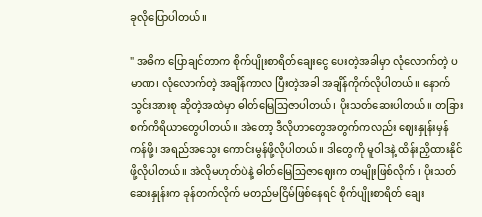ခုလိုပြောပါတယ်။

" အဓိက ပြောချင်တာက စိုက်ပျိုးစာရိတ်ချေးငွေ ပေးတဲ့အခါမှာ လုံလောက်တဲ့ ပမာဏ၊ လုံလောက်တဲ့ အချိန်ကာလ ပြီးတဲ့အခါ အချိန်ကိုက်လိုပါတယ်။ နောက် သွင်းအားစု ဆိုတဲ့အထဲမှာ ဓါတ်မြေသြဇာပါတယ်၊ ပိုးသတ်ဆေးပါတယ်။ တခြားစက်ကိရိယာတွေပါတယ်။ အဲတော့ ဒီလိုဟာတွေအတွက်ကလည်း ဈေးနှုန်းမှန်ကန်ဖို့၊ အရည်အသွေး ကောင်းမွန်ဖို့လိုပါတယ်။ ဒါတွေကို မူဝါဒနဲ့ ထိန်းညှိထားနိုင်ဖို့လိုပါတယ်။ အဲလိုမဟုတ်ပဲနဲ့ ဓါတ်မြေသြဇာဈေးက တမျိုးဖြစ်လိုက် ၊ ပိုးသတ်ဆေးနှုန်းက ခုန်တက်လိုက် မတည်မငြိမ်ဖြစ်နေရင် စိုက်ပျိုးစာရိတ် ချေး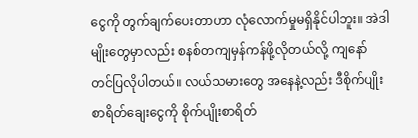ငွေကို တွက်ချက်ပေးတာဟာ လုံလောက်မှုမရှိနိုင်ပါဘူး။ အဲဒါမျိုးတွေမှာလည်း စနစ်တကျမှန်ကန်ဖို့လိုတယ်လို့ ကျနော် တင်ပြလိုပါတယ်။ လယ်သမားတွေ အနေနဲ့လည်း ဒီစိုက်ပျိုးစာရိတ်ချေးငွေကို စိုက်ပျိုးစာရိတ်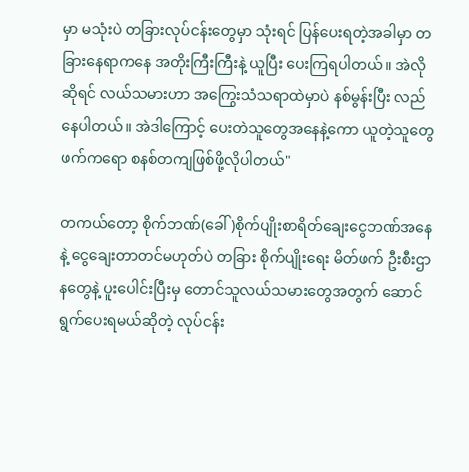မှာ မသုံးပဲ တခြားလုပ်ငန်းတွေမှာ သုံးရင် ပြန်ပေးရတဲ့အခါမှာ တခြားနေရာကနေ အတိုးကြီးကြီးနဲ့ ယူပြီး ပေးကြရပါတယ်။ အဲလိုဆိုရင် လယ်သမားဟာ အကြွေးသံသရာထဲမှာပဲ နစ်မွန်းပြီး လည်နေပါတယ်။ အဲဒါကြောင့် ပေးတဲသူတွေအနေနဲ့ကော ယူတဲ့သူတွေဖက်ကရော စနစ်တကျဖြစ်ဖို့လိုပါတယ်"

တကယ်တော့ စိုက်ဘဏ်(ခေါ် )စိုက်ပျိုးစာရိတ်ချေးငွေဘဏ်အနေနဲ့ ငွေချေးတာတင်မဟုတ်ပဲ တခြား စိုက်ပျိုးရေး မိတ်ဖက် ဦးစီးဌာနတွေနဲ့ ပူးပေါင်းပြီးမှ တောင်သူလယ်သမားတွေအတွက် ဆောင်ရွက်ပေးရမယ်ဆိုတဲ့ လုပ်ငန်း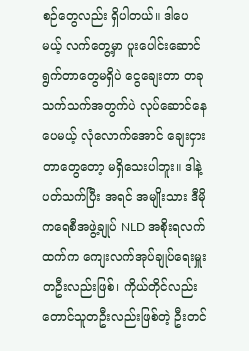စဉ်တွေလည်း ရှိပါတယ်။ ဒါပေမယ့် လက်တွေ့မှာ ပူးပေါင်းဆောင်ရွက်တာတွေမရှိပဲ ငွေချေးတာ တခုသက်သက်အတွက်ပဲ လုပ်ဆောင်နေပေမယ့် လုံလောက်အောင် ချေးငှားတာတွေတော့ မရှိသေးပါဘူး။ ဒါနဲ့ ပတ်သက်ပြီး အရင် အမျိုးသား ဒီမိုကရေစီအဖွဲ့ချုပ် NLD အစိုးရလက်ထက်က ကျေးလက်အုပ်ချုပ်ရေးမှူးတဦးလည်းဖြစ်၊ ကိုယ်တိုင်လည်း တောင်သူတဦးလည်းဖြစ်တဲ့ ဦးတင်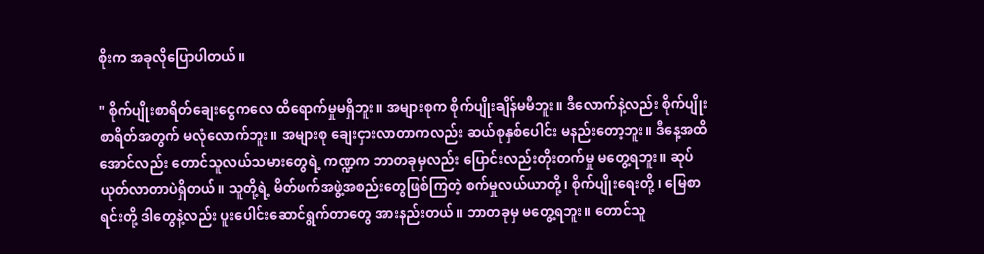စိုးက အခုလိုပြောပါတယ်။

" စိုက်ပျိုးစာရိတ်ချေးငွေကလေ ထိရောက်မှုမရှိဘူး။ အများစုက စိုက်ပျိုးချိန်မမီဘူး။ ဒီလောက်နဲ့လည်း စိုက်ပျိုးစာရိတ်အတွက် မလုံလောက်ဘူး။ အများစု ချေးငှားလာတာကလည်း ဆယ်စုနှစ်ပေါင်း မနည်းတော့ဘူး။ ဒီနေ့အထိအောင်လည်း တောင်သူလယ်သမားတွေရဲ့ ကဏ္ဍက ဘာတခုမှလည်း ပြောင်းလည်းတိုးတက်မှု မတွေ့ရဘူး။ ဆုပ်ယုတ်လာတာပဲရှိတယ်။ သူတို့ရဲ့ မိတ်ဖက်အဖွဲ့အစည်းတွေဖြစ်ကြတဲ့ စက်မှုလယ်ယာတို့၊ စိုက်ပျိုးရေးတို့ ၊ မြေစာရင်းတို့ ဒါတွေနဲ့လည်း ပူးပေါင်းဆောင်ရွက်တာတွေ အားနည်းတယ်။ ဘာတခုမှ မတွေ့ရဘူး။ တောင်သူ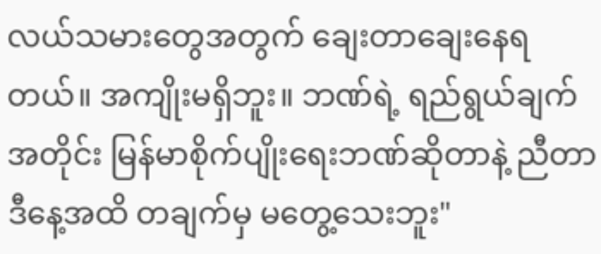လယ်သမားတွေအတွက် ချေးတာချေးနေရတယ်။ အကျိုးမရှိဘူး။ ဘဏ်ရဲ့ ရည်ရွယ်ချက်အတိုင်း မြန်မာစိုက်ပျိုးရေးဘဏ်ဆိုတာနဲ့ ညီတာ ဒီနေ့အထိ တချက်မှ မတွေ့သေးဘူး"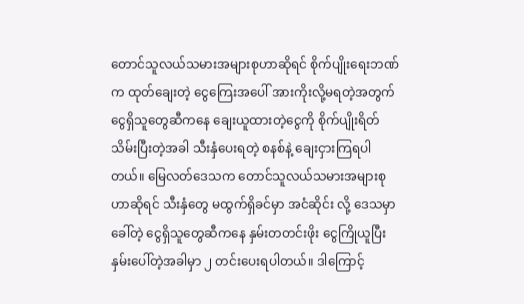တောင်သူလယ်သမားအများစုဟာဆိုရင် စိုက်ပျိုးရေးဘဏ်က ထုတ်ချေးတဲ့ ငွေကြေးအပေါ် အားကိုးလို့မရတဲ့အတွက် ငွေရှိသူတွေဆီကနေ ချေးယူထားတဲ့ငွေကို စိုက်ပျိုးရိတ်သိမ်းပြီးတဲ့အခါ သီးနှံပေးရတဲ့ စနစ်နဲ့ ချေးငှားကြရပါတယ်။ မြေလတ်ဒေသက တောင်သူလယ်သမားအများစုဟာဆိုရင် သီးနှံတွေ မထွက်ရှိခင်မှာ အငံဆိုင်း လို့ ဒေသမှာခေါ်တဲ့ ငွေရှိသူတွေဆီကနေ နှမ်းတတင်းဖိုး ငွေကြိုယူပြီး နှမ်းပေါ်တဲ့အခါမှာ ၂ တင်းပေးရပါတယ်။ ဒါကြောင့်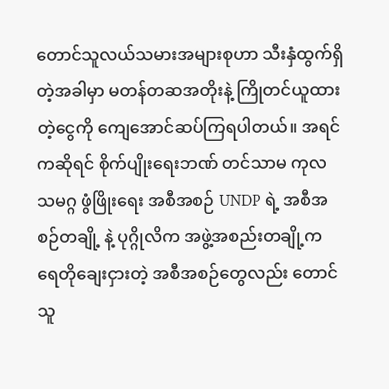တောင်သူလယ်သမားအများစုဟာ သီးနှံထွက်ရှိတဲ့အခါမှာ မတန်တဆအတိုးနဲ့ ကြိုတင်ယူထားတဲ့ငွေကို ကျေအောင်ဆပ်ကြရပါတယ်။ အရင်ကဆိုရင် စိုက်ပျိုးရေးဘဏ် တင်သာမ ကုလသမဂ္ဂ ဖွံဖြိုးရေး အစီအစဉ် UNDP ရဲ့ အစီအစဉ်တချို့ နဲ့ ပုဂ္ဂိုလိက အဖွဲ့အစည်းတချို့က ရေတိုချေးငှားတဲ့ အစီအစဉ်တွေလည်း တောင်သူ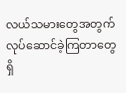လယ်သမားတွေအတွက် လုပ်ဆောင်ခဲ့ကြတာတွေရှိ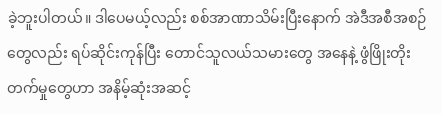ခဲ့ဘူးပါတယ်။ ဒါပေမယ့်လည်း စစ်အာဏာသိမ်းပြီးနောက် အဲဒီအစီအစဉ်တွေလည်း ရပ်ဆိုင်းကုန်ပြီး တောင်သူလယ်သမားတွေ အနေနဲ့ ဖွံဖြိုးတိုးတက်မှုတွေဟာ အနိမ့်ဆုံးအဆင့်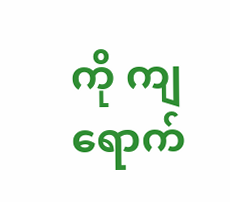ကို ကျရောက်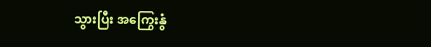သွားပြီး အကြွေးနွံ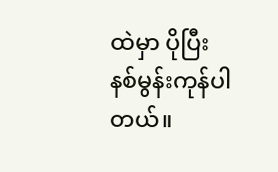ထဲမှာ ပိုပြီး နစ်မွန်းကုန်ပါတယ်။